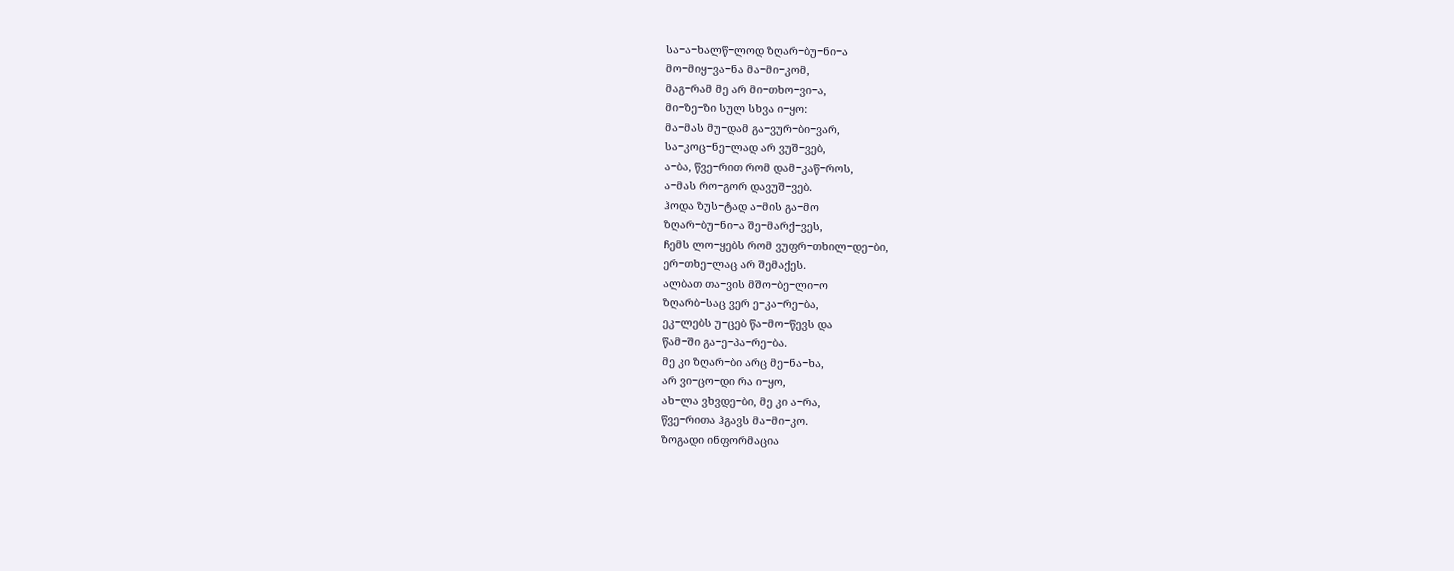სა−ა−ხალწ−ლოდ ზღარ−ბუ−ნი−ა
მო−მიყ−ვა−ნა მა−მი−კომ,
მაგ−რამ მე არ მი−თხო−ვი−ა,
მი−ზე−ზი სულ სხვა ი−ყო:
მა−მას მუ−დამ გა−ვურ−ბი−ვარ,
სა−კოც−ნე−ლად არ ვუშ−ვებ,
ა−ბა, წვე−რით რომ დამ−კაწ−როს,
ა−მას რო−გორ დავუშ−ვებ.
ჰოდა ზუს−ტად ა−მის გა−მო
ზღარ−ბუ−ნი−ა შე−მარქ−ვეს,
ჩემს ლო−ყებს რომ ვუფრ−თხილ−დე−ბი,
ერ−თხე−ლაც არ შემაქეს.
ალბათ თა−ვის მშო−ბე−ლი−ო
ზღარბ−საც ვერ ე−კა−რე−ბა,
ეკ−ლებს უ−ცებ წა−მო−წევს და
წამ−ში გა−ე−პა−რე−ბა.
მე კი ზღარ−ბი არც მე−ნა−ხა,
არ ვი−ცო−დი რა ი−ყო,
ახ−ლა ვხვდე−ბი, მე კი ა−რა,
წვე−რითა ჰგავს მა−მი−კო.
ზოგადი ინფორმაცია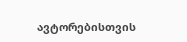ავტორებისთვის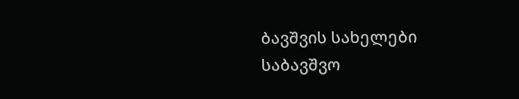ბავშვის სახელები
საბავშვო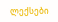ლექსები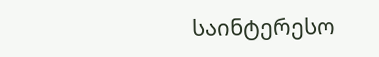საინტერესო